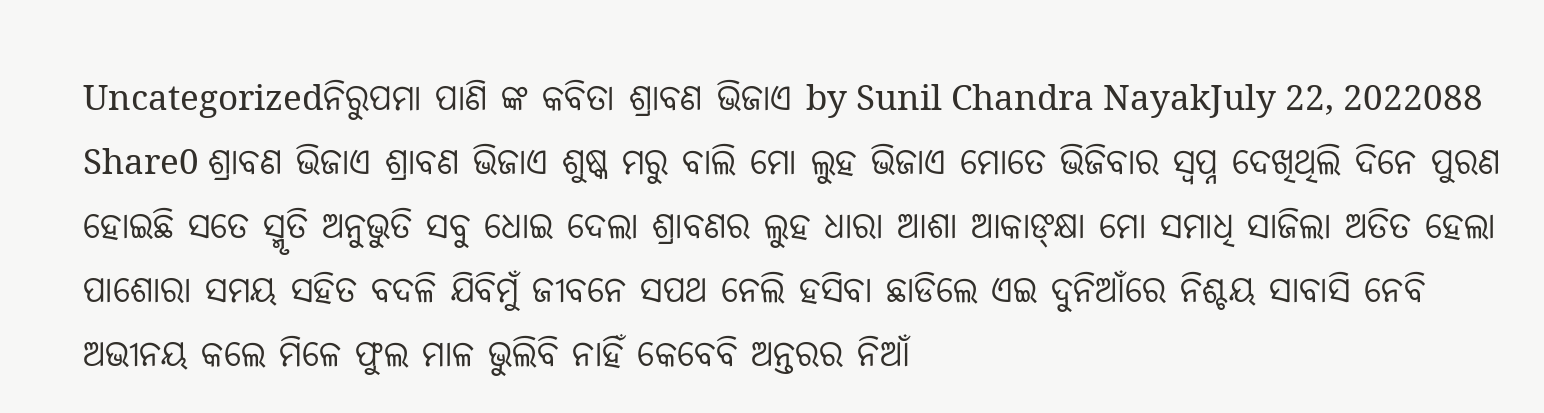Uncategorizedନିରୁପମା ପାଣି ଙ୍କ କବିତା ଶ୍ରାବଣ ଭିଜାଏ by Sunil Chandra NayakJuly 22, 2022088 Share0 ଶ୍ରାବଣ ଭିଜାଏ ଶ୍ରାବଣ ଭିଜାଏ ଶୁଷ୍କ ମରୁ ବାଲି ମୋ ଲୁହ ଭିଜାଏ ମୋତେ ଭିଜିବାର ସ୍ୱପ୍ନ ଦେଖିଥିଲି ଦିନେ ପୁରଣ ହୋଇଛି ସତେ ସ୍ମୃତି ଅନୁଭୁତି ସବୁ ଧୋଇ ଦେଲା ଶ୍ରାବଣର ଲୁହ ଧାରା ଆଶା ଆକାଙ୍କ୍ଷା ମୋ ସମାଧି ସାଜିଲା ଅତିତ ହେଲା ପାଶୋରା ସମୟ ସହିତ ବଦଳି ଯିବିମୁଁ ଜୀବନେ ସପଥ ନେଲି ହସିବା ଛାଡିଲେ ଏଇ ଦୁନିଆଁରେ ନିଶ୍ଚୟ ସାବାସି ନେବି ଅଭୀନୟ କଲେ ମିଳେ ଫୁଲ ମାଳ ଭୁଲିବି ନାହିଁ କେବେବି ଅନ୍ତରର ନିଆଁ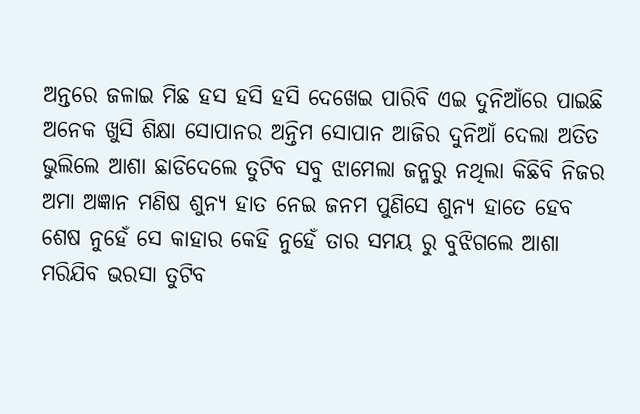ଅନ୍ତରେ ଜଳାଇ ମିଛ ହସ ହସି ହସି ଦେଖେଇ ପାରିବି ଏଇ ଦୁନିଆଁରେ ପାଇଛି ଅନେକ ଖୁସି ଶିକ୍ଷା ସୋପାନର ଅନ୍ତିମ ସୋପାନ ଆଜିର ଦୁନିଆଁ ଦେଲା ଅତିତ ଭୁଲିଲେ ଆଶା ଛାଡିଦେଲେ ତୁଟିବ ସବୁ ଝାମେଲା ଜନ୍ମରୁ ନଥିଲା କିଛିବି ନିଜର ଅମା ଅଜ୍ଞାନ ମଣିଷ ଶୁନ୍ୟ ହାତ ନେଇ ଜନମ ପୁଣିସେ ଶୁନ୍ୟ ହାତେ ହେବ ଶେଷ ନୁହେଁ ସେ କାହାର କେହି ନୁହେଁ ତାର ସମୟ ରୁ ବୁଝିଗଲେ ଆଶା ମରିଯିବ ଭରସା ତୁଟିବ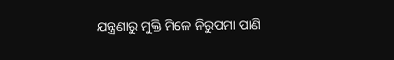ଯନ୍ତ୍ରଣାରୁ ମୁକ୍ତି ମିଳେ ନିରୁପମା ପାଣି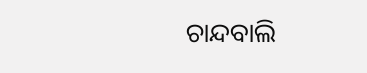ଚାନ୍ଦବାଲି